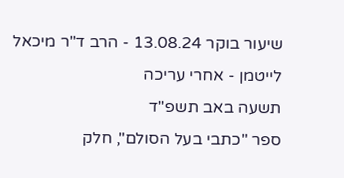שיעור בוקר 13.08.24 - הרב ד"ר מיכאל לייטמן - אחרי עריכה
תשעה באב תשפ"ד
ספר "כתבי בעל הסולם", חלק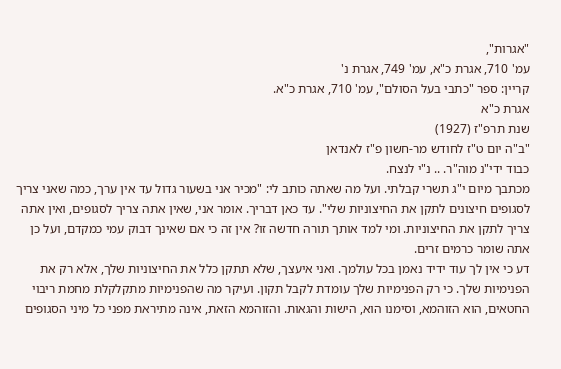"אגרות",
עמ' 710, אגרת כ"א, עמ' 749, אגרת נ'
קריין: ספר "כתבי בעל הסולם", עמ' 710, אגרת כ"א.
אגרת כ"א
שנת תרפ"ז (1927)
"ב"ה יום ט"ז לחודש מר-חשון פ"ז לאנדאן
כבוד ידי"נ מוה"ר. .. נ"י לנצח.
מכתבך מיום י"ג תשרי קבלתי. ועל מה שאתה כותב לי: "מכיר אני בשעור גדול עד אין ערך, כמה שאני צריך לסגופים חיצונים לתקן את החיצוניות שלי". עד כאן דבריך. אומר אני, שאין אתה צריך לסגופים, ואין אתה צריך לתקן את החיצוניות. ומי למד אותך תורה חדשה זו? אין זה כי אם שאינך דבוק עמי כמקדם, ועל כן אתה שומר כרמים זרים.
דע כי אין לך עוד ידיד נאמן בכל עולמך. ואני איעצך, שלא תתקן כלל את החיצוניות שלך, אלא רק את הפנימיות שלך. כי רק הפנימיות שלך עומדת לקבל תקון. ועיקר מה שהפנימיות מתקלקלת מחמת ריבוי החטאים, הוא הזוהמא, וסימנו הוא, הישות והגאות. והזוהמא הזאת, אינה מתיראת מפני כל מיני הסגופים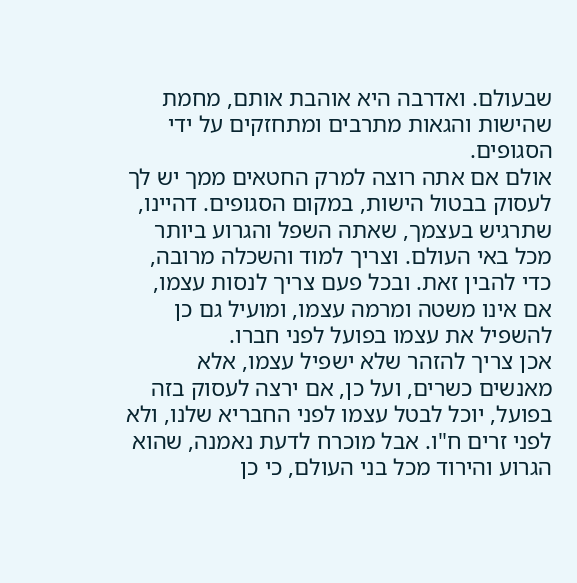שבעולם. ואדרבה היא אוהבת אותם, מחמת שהישות והגאות מתרבים ומתחזקים על ידי הסגופים.
אולם אם אתה רוצה למרק החטאים ממך יש לך לעסוק בבטול הישות, במקום הסגופים. דהיינו, שתרגיש בעצמך, שאתה השפל והגרוע ביותר מכל באי העולם. וצריך למוד והשכלה מרובה, כדי להבין זאת. ובכל פעם צריך לנסות עצמו, אם אינו משטה ומרמה עצמו, ומועיל גם כן להשפיל את עצמו בפועל לפני חברו.
אכן צריך להזהר שלא ישפיל עצמו, אלא מאנשים כשרים, ועל כן, אם ירצה לעסוק בזה בפועל, יוכל לבטל עצמו לפני החבריא שלנו, ולא לפני זרים ח"ו. אבל מוכרח לדעת נאמנה, שהוא הגרוע והירוד מכל בני העולם, כי כן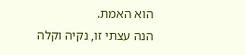הוא האמת.
הנה עצתי זו, נקיה וקלה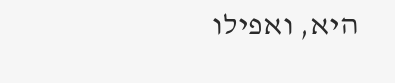היא, ואפילו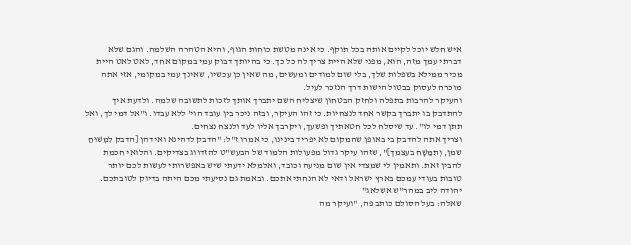איש חלש יוכל לקיים אותה בכל תוקף. כי אינה מטשת כוחות הגוף, והיא הטהרה השלמה. והגם שלא דברתי עמך מזה, הוא, מפני שלא היית צריך לה כל כך. כי בהיותך דבוק עמי במקום אחד, לאט לאט היית מכיר ממילא בשפלות שלך, בלי שום למודים ומעשים, מה שאין כן עכשיו, שאינך עמי במקומי, אזי אתה מוכרח לעסוק בבטול הישות דרך הנזכר לעיל.
והעיקר להרבות בתפלה ולחזק הבטחון שיצליח השם יתברך אותך לזכות לתשובה שלמה. ולדעת איך להתדבק בו יתברך בקשר אחד לנצחיות. כי זהו העיקר, ובזה ניכר בין עובד הוי' ללא עבדו. ו"אל דמי לך, ואל תתן דמי לו". עד שיסלח לכל חטאתיך ופשעך, ויקרבך אליו לעד ולנצח נצחים.
וצריך אתה להדבק בי באופן שהמקום לא יפריד בינינו, כי אמרו ז"ל: "הדבק לדהינא ואידהן [הדבק לִמְשׁוּחַ שמן, וְתִמַּשָׁח בעצמך]", שזהו עיקר גדול מפעולות הלמוד של הבעש"ט להזדווג בצדיקים. והלואי חכמת להבין זאת. ותאמין לי שמצדי אין שום מניעה וכובד, ואלמלא ידעתי שיש באפשרותי לעשות לכם יותר טובות בעודי עמכם בארץ ישראל ודאי לא הנחתי אתכם. ובאמת גם נסיעתי מכם היתה בדיוק לטובתכם.
יהודה ליב במהר"ש אשלאג"
שאלה: בעל הסולם כותב פה, "ועיקר מה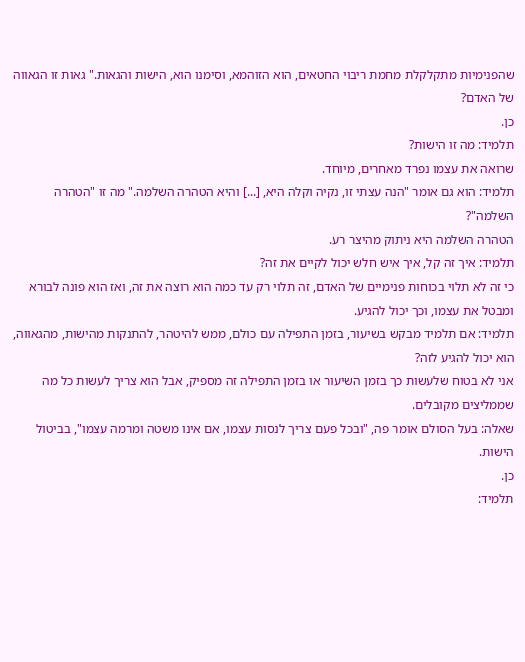שהפנימיות מתקלקלת מחמת ריבוי החטאים, הוא הזוהמא, וסימנו הוא, הישות והגאות." גאות זו הגאווה של האדם?
כן.
תלמיד: מה זו הישות?
שרואה את עצמו נפרד מאחרים, מיוחד.
תלמיד: הוא גם אומר "הנה עצתי זו, נקיה וקלה היא, [...] והיא הטהרה השלמה." מה זו "הטהרה השלמה"?
הטהרה השלמה היא ניתוק מהיצר רע.
תלמיד: איך זה קל, איך איש חלש יכול לקיים את זה?
כי זה לא תלוי בכוחות פנימיים של האדם, זה תלוי רק עד כמה הוא רוצה את זה, ואז הוא פונה לבורא ומבטל את עצמו, וכך יכול להגיע.
תלמיד: אם תלמיד מבקש בשיעור, בזמן התפילה עם כולם, ממש להיטהר, להתנקות מהישות, מהגאווה, הוא יכול להגיע לזה?
אני לא בטוח שלעשות כך בזמן השיעור או בזמן התפילה זה מספיק, אבל הוא צריך לעשות כל מה שממליצים מקובלים.
שאלה: בעל הסולם אומר פה, "ובכל פעם צריך לנסות עצמו, אם אינו משטה ומרמה עצמו", בביטול הישות.
כן.
תלמיד: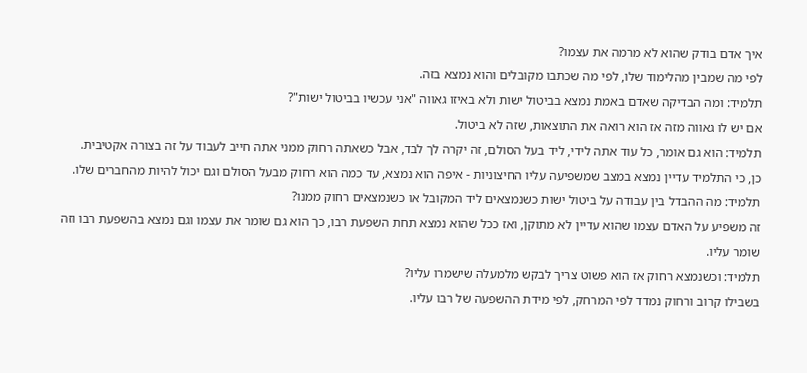איך אדם בודק שהוא לא מרמה את עצמו?
לפי מה שמבין מהלימוד שלו, לפי מה שכתבו מקובלים והוא נמצא בזה.
תלמיד: ומה הבדיקה שאדם באמת נמצא בביטול ישות ולא באיזו גאווה "אני עכשיו בביטול ישות"?
אם יש לו גאווה מזה אז הוא רואה את התוצאות, שזה לא ביטול.
תלמיד: הוא גם אומר, כל עוד אתה לידי, ליד בעל הסולם, זה יקרה לך לבד, אבל כשאתה רחוק ממני אתה חייב לעבוד על זה בצורה אקטיבית.
כן, כי התלמיד עדיין נמצא במצב שמשפיעה עליו החיצוניות - איפה הוא נמצא, עד כמה הוא רחוק מבעל הסולם וגם יכול להיות מהחברים שלו.
תלמיד: מה ההבדל בין עבודה על ביטול ישות כשנמצאים ליד המקובל או כשנמצאים רחוק ממנו?
זה משפיע על האדם עצמו שהוא עדיין לא מתוקן, ואז ככל שהוא נמצא תחת השפעת רבו, כך הוא גם שומר את עצמו וגם נמצא בהשפעת רבו וזה שומר עליו.
תלמיד: וכשנמצא רחוק אז הוא פשוט צריך לבקש מלמעלה שישמרו עליו?
בשבילו קרוב ורחוק נמדד לפי המרחק, לפי מידת ההשפעה של רבו עליו.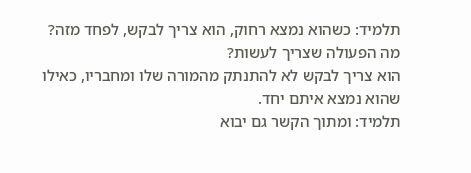תלמיד: כשהוא נמצא רחוק, הוא צריך לבקש, לפחד מזה? מה הפעולה שצריך לעשות?
הוא צריך לבקש לא להתנתק מהמורה שלו ומחבריו, כאילו שהוא נמצא איתם יחד.
תלמיד: ומתוך הקשר גם יבוא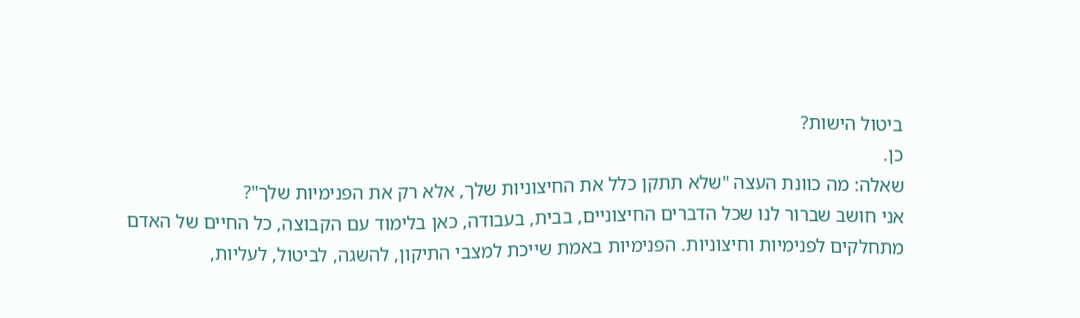ביטול הישות?
כן.
שאלה: מה כוונת העצה "שלא תתקן כלל את החיצוניות שלך, אלא רק את הפנימיות שלך"?
אני חושב שברור לנו שכל הדברים החיצוניים, בבית, בעבודה, כאן בלימוד עם הקבוצה, כל החיים של האדם מתחלקים לפנימיות וחיצוניות. הפנימיות באמת שייכת למצבי התיקון, להשגה, לביטול, לעליות,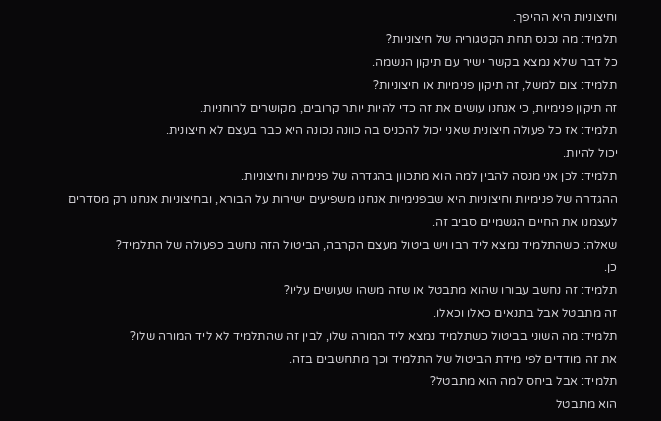וחיצוניות היא ההיפך.
תלמיד: מה נכנס תחת הקטגוריה של חיצוניות?
כל דבר שלא נמצא בקשר ישיר עם תיקון הנשמה.
תלמיד: צום למשל, זה תיקון פנימיות או חיצוניות?
זה תיקון פנימיות, כי אנחנו עושים את זה כדי להיות יותר קרובים, מקושרים לרוחניות.
תלמיד: אז כל פעולה חיצונית שאני יכול להכניס בה כוונה נכונה היא כבר בעצם לא חיצונית.
יכול להיות.
תלמיד: לכן אני מנסה להבין למה הוא מתכוון בהגדרה של פנימיות וחיצוניות.
ההגדרה של פנימיות וחיצוניות היא שבפנימיות אנחנו משפיעים ישירות על הבורא, ובחיצוניות אנחנו רק מסדרים לעצמנו את החיים הגשמיים סביב זה.
שאלה: כשהתלמיד נמצא ליד רבו ויש ביטול מעצם הקרבה, הביטול הזה נחשב כפעולה של התלמיד?
כן.
תלמיד: זה נחשב עבורו שהוא מתבטל או שזה משהו שעושים עליו?
זה מתבטל אבל בתנאים כאלו וכאלו.
תלמיד: מה השוני בביטול כשתלמיד נמצא ליד המורה שלו, לבין זה שהתלמיד לא ליד המורה שלו?
את זה מודדים לפי מידת הביטול של התלמיד וכך מתחשבים בזה.
תלמיד: אבל ביחס למה הוא מתבטל?
הוא מתבטל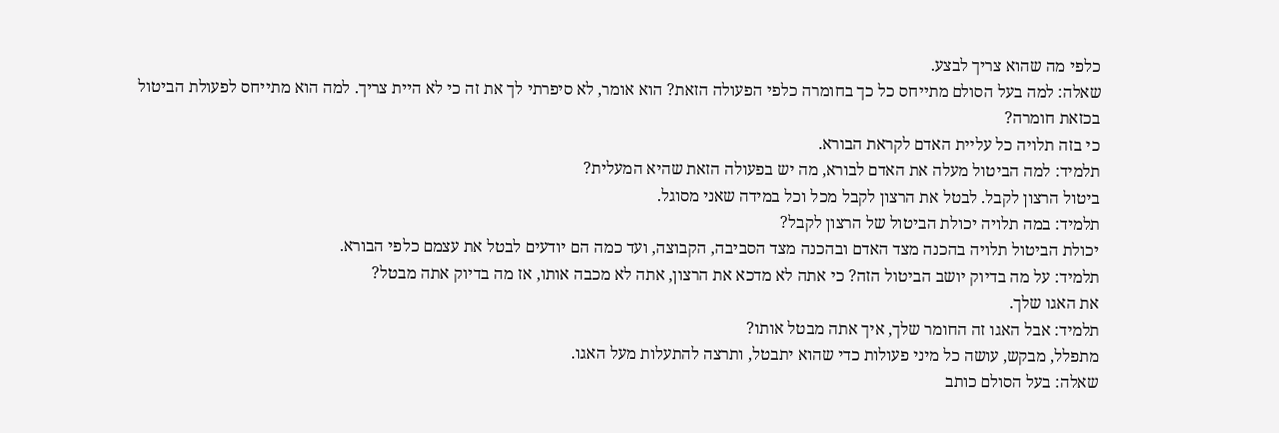כלפי מה שהוא צריך לבצע.
שאלה: למה בעל הסולם מתייחס כל כך בחומרה כלפי הפעולה הזאת? הוא אומר, לא סיפרתי לך את זה כי לא היית צריך. למה הוא מתייחס לפעולת הביטול בכזאת חומרה?
כי בזה תלויה כל עליית האדם לקראת הבורא.
תלמיד: למה הביטול מעלה את האדם לבורא, מה יש בפעולה הזאת שהיא המעלית?
ביטול הרצון לקבל. לבטל את הרצון לקבל מכל וכל במידה שאני מסוגל.
תלמיד: במה תלויה יכולת הביטול של הרצון לקבל?
יכולת הביטול תלויה בהכנה מצד האדם ובהכנה מצד הסביבה, הקבוצה, ועד כמה הם יודעים לבטל את עצמם כלפי הבורא.
תלמיד: על מה בדיוק יושב הביטול הזה? כי אתה לא מדכא את הרצון, אתה לא מכבה אותו, אז מה בדיוק אתה מבטל?
את האגו שלך.
תלמיד: אבל האגו זה החומר שלך, איך אתה מבטל אותו?
מתפלל, מבקש, עושה כל מיני פעולות כדי שהוא יתבטל, ותרצה להתעלות מעל האגו.
שאלה: בעל הסולם כותב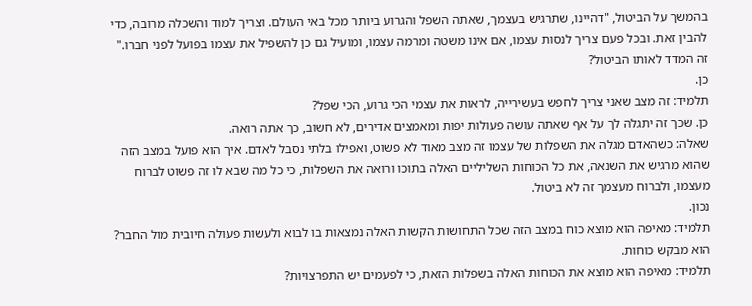בהמשך על הביטול, "דהיינו, שתרגיש בעצמך, שאתה השפל והגרוע ביותר מכל באי העולם. וצריך למוד והשכלה מרובה, כדי להבין זאת. ובכל פעם צריך לנסות עצמו, אם אינו משטה ומרמה עצמו, ומועיל גם כן להשפיל את עצמו בפועל לפני חברו."
זה המדד לאותו הביטול?
כן.
תלמיד: זה מצב שאני צריך לחפש בעשירייה, לראות את עצמי הכי גרוע, הכי שפל?
כן. שכך זה יתגלה לך על אף שאתה עושה פעולות יפות ומאמצים אדירים, לא חשוב, כך אתה רואה.
שאלה: כשהאדם מגלה את השפלות של עצמו זה מצב מאוד לא פשוט, ואפילו בלתי נסבל לאדם. איך הוא פועל במצב הזה שהוא מרגיש את השנאה, את כל הכוחות השליליים האלה בתוכו ורואה את השפלות, כי כל מה שבא לו זה פשוט לברוח מעצמו, ולברוח מעצמך זה לא ביטול.
נכון.
תלמיד: מאיפה הוא מוצא כוח במצב הזה שכל התחושות הקשות האלה נמצאות בו לבוא ולעשות פעולה חיובית מול החבר?
הוא מבקש כוחות.
תלמיד: מאיפה הוא מוצא את הכוחות האלה בשפלות הזאת, כי לפעמים יש התפרצויות?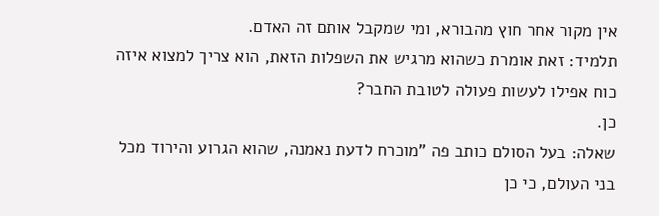אין מקור אחר חוץ מהבורא, ומי שמקבל אותם זה האדם.
תלמיד: זאת אומרת כשהוא מרגיש את השפלות הזאת, הוא צריך למצוא איזה כוח אפילו לעשות פעולה לטובת החבר?
כן.
שאלה: בעל הסולם כותב פה "מוכרח לדעת נאמנה, שהוא הגרוע והירוד מכל בני העולם, כי כן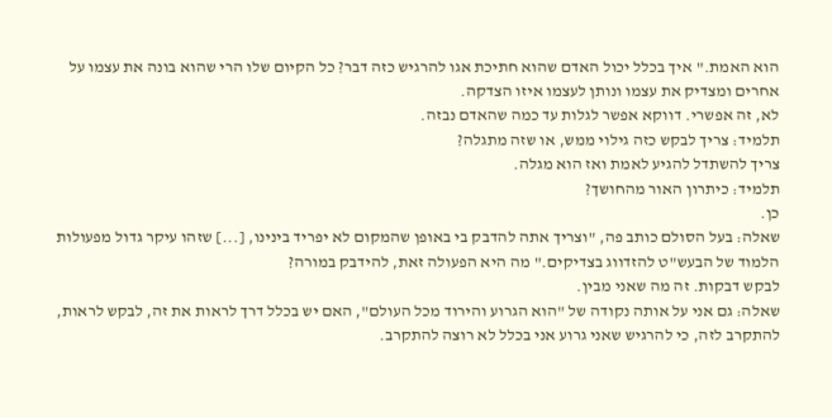הוא האמת." איך בכלל יכול האדם שהוא חתיכת אגו להרגיש כזה דבר? כל הקיום שלו הרי שהוא בונה את עצמו על אחרים ומצדיק את עצמו ונותן לעצמו איזו הצדקה.
לא, זה אפשרי. דווקא אפשר לגלות עד כמה שהאדם נבזה.
תלמיד: צריך לבקש כזה גילוי ממש, או שזה מתגלה?
צריך להשתדל להגיע לאמת ואז הוא מגלה.
תלמיד: כיתרון האור מהחושך?
כן.
שאלה: בעל הסולם כותב פה, "וצריך אתה להדבק בי באופן שהמקום לא יפריד בינינו, [...] שזהו עיקר גדול מפעולות הלמוד של הבעש"ט להזדווג בצדיקים." מה היא הפעולה זאת, להידבק במורה?
לבקש דבקות. זה מה שאני מבין.
שאלה: גם אני על אותה נקודה של "הוא הגרוע והירוד מכל העולם", האם יש בכלל דרך לראות את זה, לבקש לראות, להתקרב לזה, כי להרגיש שאני גרוע אני בכלל לא רוצה להתקרב.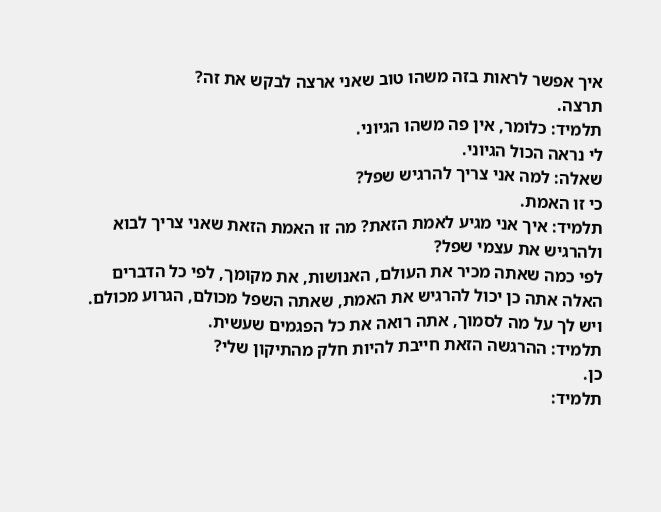איך אפשר לראות בזה משהו טוב שאני ארצה לבקש את זה?
תרצה.
תלמיד: כלומר, אין פה משהו הגיוני.
לי נראה הכול הגיוני.
שאלה: למה אני צריך להרגיש שפל?
כי זו האמת.
תלמיד: איך אני מגיע לאמת הזאת? מה זו האמת הזאת שאני צריך לבוא ולהרגיש את עצמי שפל?
לפי כמה שאתה מכיר את העולם, האנושות, את מקומך, לפי כל הדברים האלה אתה כן יכול להרגיש את האמת, שאתה השפל מכולם, הגרוע מכולם. ויש לך על מה לסמוך, אתה רואה את כל הפגמים שעשית.
תלמיד: ההרגשה הזאת חייבת להיות חלק מהתיקון שלי?
כן.
תלמיד: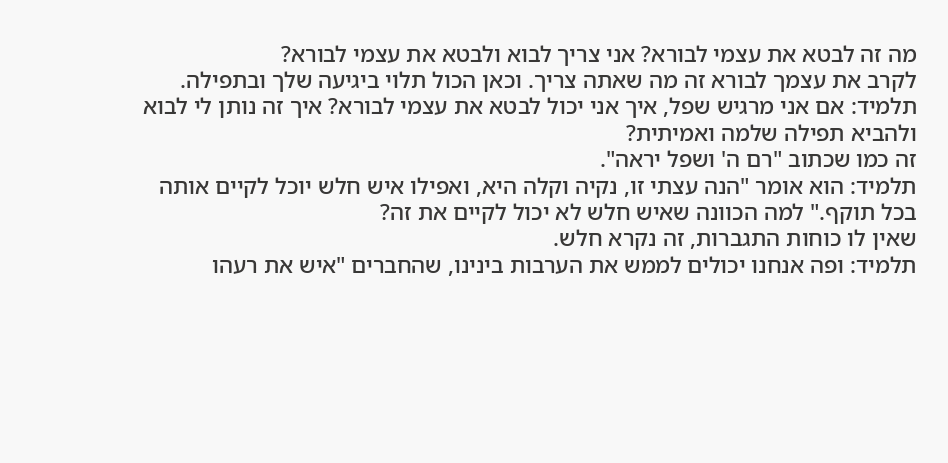מה זה לבטא את עצמי לבורא? אני צריך לבוא ולבטא את עצמי לבורא?
לקרב את עצמך לבורא זה מה שאתה צריך. וכאן הכול תלוי ביגיעה שלך ובתפילה.
תלמיד: אם אני מרגיש שפל, איך אני יכול לבטא את עצמי לבורא? איך זה נותן לי לבוא ולהביא תפילה שלמה ואמיתית?
זה כמו שכתוב "רם ה' ושפל יראה".
תלמיד: הוא אומר "הנה עצתי זו, נקיה וקלה היא, ואפילו איש חלש יוכל לקיים אותה בכל תוקף." למה הכוונה שאיש חלש לא יכול לקיים את זה?
שאין לו כוחות התגברות, זה נקרא חלש.
תלמיד: ופה אנחנו יכולים לממש את הערבות בינינו, שהחברים "איש את רעהו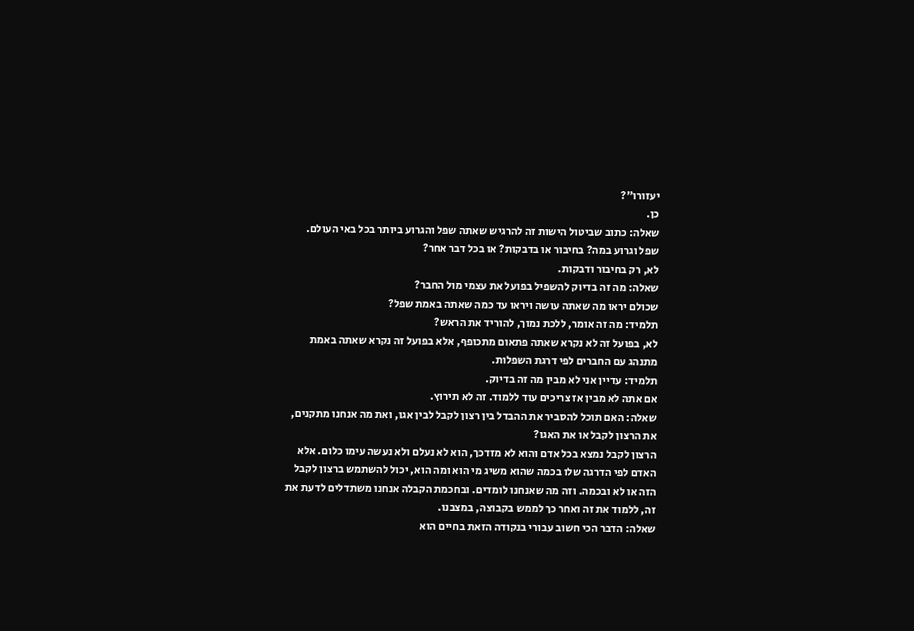יעזורו"?
כן.
שאלה: כתוב שביטול הישות זה להרגיש שאתה שפל והגרוע ביותר בכל באי העולם. שפל וגרוע במה? בחיבור או בדבקות? או בכל דבר אחר?
לא, רק בחיבור ודבקות.
שאלה: מה זה בדיוק להשפיל בפועל את עצמי מול החבר?
שכולם יראו מה שאתה עושה ויראו עד כמה שאתה באמת שפל?
תלמיד: מה זה אומר, ללכת נמוך, להוריד את הראש?
לא, בפועל זה לא נקרא שאתה פתאום מתכופף, אלא בפועל זה נקרא שאתה באמת מתנהג עם החברים לפי דרגת השפלות.
תלמיד: עדיין אני לא מבין מה זה בדיוק.
אם אתה לא מבין אז צריכים עוד ללמוד. זה לא תירוץ.
שאלה: האם תוכל להסביר את ההבדל בין רצון לקבל לבין אגו, ואת מה אנחנו מתקנים, את הרצון לקבל או את האגו?
הרצון לקבל נמצא בכל אדם והוא לא מזדכך, הוא לא נעלם ולא נעשה עימו כלום. אלא האדם לפי הדרגה שלו בכמה שהוא משיג מי הוא ומה הוא, יכול להשתמש ברצון לקבל הזה או לא ובכמה. וזה מה שאנחנו לומדים. ובחכמת הקבלה אנחנו משתדלים לדעת את זה, ללמוד את זה ואחר כך לממש בקבוצה, במצבנו.
שאלה: הדבר הכי חשוב עבורי בנקודה הזאת בחיים הוא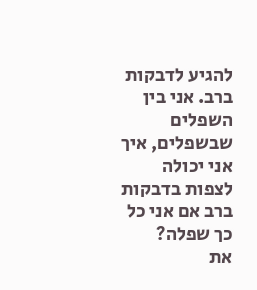להגיע לדבקות ברב. אני בין השפלים שבשפלים, איך אני יכולה לצפות בדבקות ברב אם אני כל כך שפלה?
את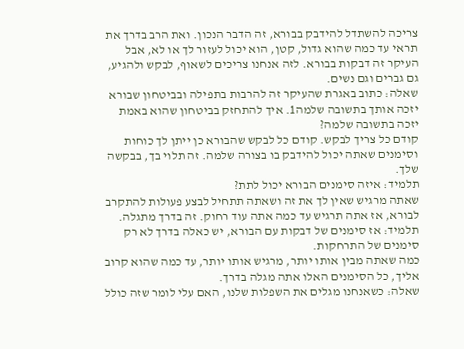צריכה להשתדל להידבק בבורא, זה הדבר הנכון. ואת הרב בדרך את תראי עד כמה שהוא גדול, קטן, הוא יכול לעזור לך או לא, אבל העיקר זה דבקות בבורא. לזה אנחנו צריכים לשאוף, לבקש ולהגיע, גם גברים וגם נשים.
שאלה: כתוב באגרת שהעיקר זה להרבות בתפילה ובביטחון שבורא יזכה אותך בתשובה שלמה1. איך להתחזק בביטחון שהוא באמת יזכה בתשובה שלמה?
קודם כל צריך לבקש. קודם כל לבקש שהבורא כן ייתן לך כוחות וסימנים שאתה יכול להידבק בו בצורה שלמה. זה תלוי בך, בבקשה שלך.
תלמיד: איזה סימנים הבורא יכול לתת?
שאתה מרגיש שאין לך את זה ושאתה תתחיל לבצע פעולות להתקרב לבורא, אז אתה תרגיש עד כמה אתה עוד רחוק. זה בדרך מתגלה.
תלמיד: אז סימנים של דבקות עם הבורא, יש כאלה בדרך לא רק סימנים של התרחקות.
כמה שאתה מבין אותו יותר, מרגיש אותו יותר, עד כמה שהוא קרוב אליך, כל הסימנים האלו אתה מגלה בדרך.
שאלה: כשאנחנו מגלים את השפלות שלנו, האם עלי לומר שזה כולל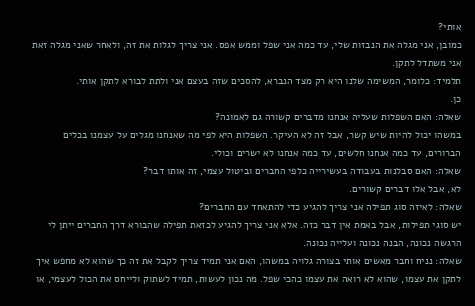אותי?
כמובן, אני מגלה את הנבזות שלי, עד כמה אני שפל וממש אפס. אני צריך לגלות את זה, ולאחר שאני מגלה זאת אני משתדל לתקן.
תלמיד: כלומר, המשימה שלנו היא רק מצד הנברא, להסכים שזה בעצם אני ולתת לבורא לתקן אותי.
כן.
שאלה: האם השפלות שעליה אנחנו מדברים קשורה גם לאמונה?
במשהו יכול להיות שיש קשר, אבל זה לא העיקר. השפלות היא לפי מה שאנחנו מגלים על עצמנו בכלים הברורים, עד כמה אנחנו חלשים, עד כמה אנחנו לא ישרים וכולי.
שאלה: האם סבלנות בעבודה בעשירייה כלפי החברים וביטול עצמי, זה אותו דבר?
לא, אבל אלו דברים קשורים.
שאלה: לאיזה סוג תפילה אני צריך להגיע כדי להתאחד עם החברים?
יש סוגי תפילות, אבל באמת אין דבר כזה. אלא אני צריך להגיע לכזאת תפילה שהבורא דרך החברים ייתן לי הרגשה נכונה, הבנה נכונה ועלייה נכונה.
שאלה: נניח וחבר מאשים אותי בצורה גלויה במשהו, האם אני תמיד צריך לקבל את זה כך שהוא לא מחפש איך לתקן את עצמו, שהוא לא רואה את עצמו כהכי שפל. מה נכון לעשות, תמיד לשתוק ולייחס את הכול לעצמי, או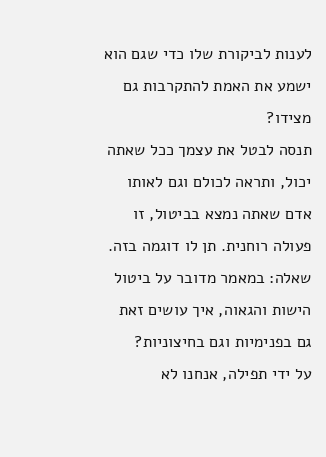לענות לביקורת שלו כדי שגם הוא ישמע את האמת להתקרבות גם מצידו?
תנסה לבטל את עצמך ככל שאתה יכול, ותראה לכולם וגם לאותו אדם שאתה נמצא בביטול, זו פעולה רוחנית. תן לו דוגמה בזה.
שאלה: במאמר מדובר על ביטול הישות והגאוה, איך עושים זאת גם בפנימיות וגם בחיצוניות?
על ידי תפילה, אנחנו לא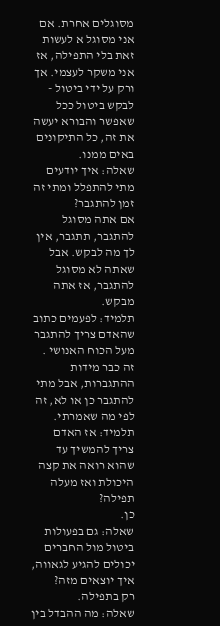מסוגלים אחרת. אם אני מסוגל א לעשות זאת בלי התפילה, אז אני משקר לעצמי. אך ורק על ידי ביטול - לבקש ביטול ככל שאפשר והבורא יעשה את זה, כל התיקונים באים ממנו.
שאלה: איך יודעים מתי להתפלל ומתי זה זמן להתגבר?
אם אתה מסוגל להתגבר, תתגבר, אין לך מה לבקש. אבל שאתה לא מסוגל להתגבר, אז אתה מבקש.
תלמיד: לפעמים כתוב שהאדם צריך להתגבר מעל הכוח האנושי .
זה כבר מידות ההתגברות, אבל מתי להתגבר כן או לא, זה לפי מה שאמרתי.
תלמיד: אז האדם צריך להמשיך עד שהוא רואה את קצה היכולת ואז מעלה תפילה?
כן.
שאלה: גם בפעולות ביטול מול החברים יכולים להגיע לגאווה, איך יוצאים מזה?
רק בתפילה.
שאלה: מה ההבדל בין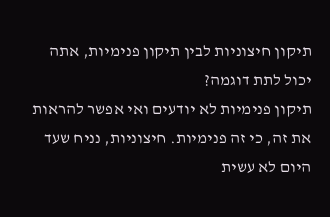תיקון חיצוניות לבין תיקון פנימיות, אתה יכול לתת דוגמה?
תיקון פנימיות לא יודעים ואי אפשר להראות את זה, כי זה פנימיות. חיצוניות, נניח שעד היום לא עשית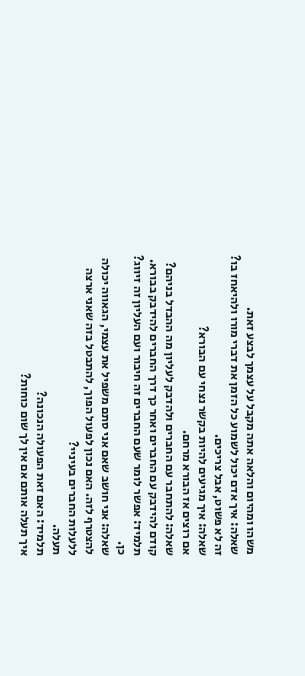משהו ומהיום והלאה אתה מקבל על עצמך לבצע זאת.
שאלה: איך אדם יכול לשמוע כל הזמן את דברי מורו ולהיאחז בו?
זה לא פשוט, אבל צריכים.
שאלה: איך מגיעים להיות בקשר נצחי עם הבורא?
אם רוצים אז הבורא מרחם.
שאלה: להתחבר עם החברים ולהדבק לעליון מה ההבדל בניהם?
קודם להידבק עם החברים ואחר כך דרך החברים להידבק בבורא.
תלמיד: אפשר לומר שעם החברים זה חיבור ועם העליון זה זיווג?
כן.
שאלה: אני חושב שאם אני סתם משפיל את עצמי, הגאווה יכולה להצטרף לזה. האם נכון לפעול הפוך, להתבטל בזה שאני ארצה ללעלות החברים בעיניי?
תעלה.
תלמיד: האם זאת הפעולה הנכונה?
איך תעלה אותם אם אין לך שום כוחות?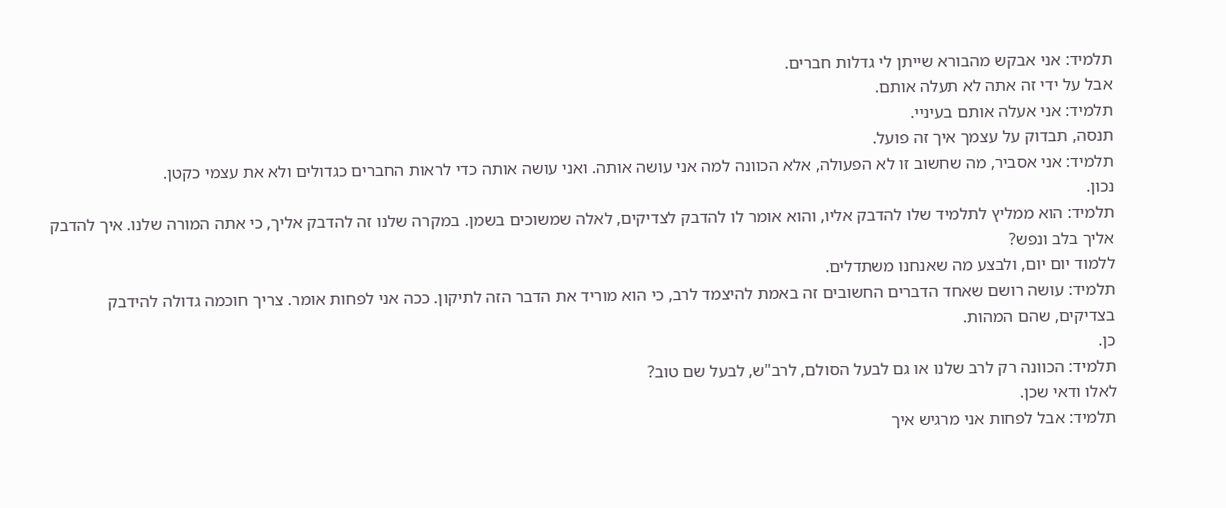תלמיד: אני אבקש מהבורא שייתן לי גדלות חברים.
אבל על ידי זה אתה לא תעלה אותם.
תלמיד: אני אעלה אותם בעיניי.
תנסה, תבדוק על עצמך איך זה פועל.
תלמיד: אני אסביר, מה שחשוב זו לא הפעולה, אלא הכוונה למה אני עושה אותה. ואני עושה אותה כדי לראות החברים כגדולים ולא את עצמי כקטן.
נכון.
תלמיד: הוא ממליץ לתלמיד שלו להדבק אליו, והוא אומר לו להדבק לצדיקים, לאלה שמשוכים בשמן. במקרה שלנו זה להדבק אליך, כי אתה המורה שלנו. איך להדבק אליך בלב ונפש?
ללמוד יום יום, ולבצע מה שאנחנו משתדלים.
תלמיד: עושה רושם שאחד הדברים החשובים זה באמת להיצמד לרב, כי הוא מוריד את הדבר הזה לתיקון. ככה אני לפחות אומר. צריך חוכמה גדולה להידבק בצדיקים, שהם המהות.
כן.
תלמיד: הכוונה רק לרב שלנו או גם לבעל הסולם, לרב"ש, לבעל שם טוב?
לאלו ודאי שכן.
תלמיד: אבל לפחות אני מרגיש איך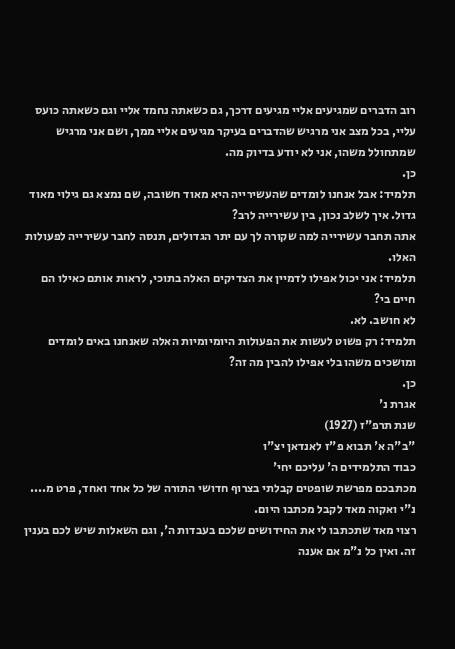רוב הדברים שמגיעים אליי מגיעים דרכך, גם כשאתה נחמד אליי וגם כשאתה כועס עליי, בכל מצב אני מרגיש שהדברים בעיקר מגיעים אליי ממך, ושם אני מרגיש שמתחולל משהו, אני לא יודע בדיוק מה.
כן.
תלמיד: אבל אנחנו לומדים שהעשירייה היא מאוד חשובה, שם נמצא גם גילוי מאוד גדול. איך לשלב נכון, בין עשירייה לרב?
אתה תחבר עשירייה למה שקורה לך עם יתר הגדולים, תנסה לחבר עשירייה לפעולות האלו.
תלמיד: אני יכול אפילו לדמיין את הצדיקים האלה בתוכי, לראות אותם כאילו הם חיים בי?
לא חושב. לא.
תלמיד: רק פשוט לעשות את הפעולות היומיומיות האלה שאנחנו באים לומדים ומושכים משהו בלי אפילו להבין מה זה?
כן.
אגרת נ'
שנת תרפ"ז (1927)
"ב"ה א' תבוא פ"ז לאנדאן יצ"ו
כבוד התלמידים ה' עליכם יחי'
מכתבכם מפרשת שופטים קבלתי בצרוף חדושי התורה של כל אחד ואחד, פרט מ.... נ"י ואקוה מאד לקבל מכתבו היום.
רצוי מאד שתכתבו לי את החידושים שלכם בעבדות ה', וגם השאלות שיש לכם בענין זה. ואין כל נ"מ אם אענה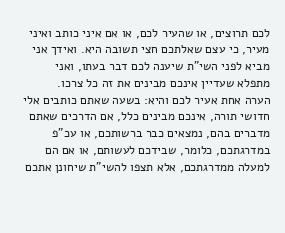לכם תרוצים, או שהעיר לכם, או אם איני כותב ואיני מעיר, כי עצם שאלתכם חצי תשובה היא. ואידך אני מביא לפני השי"ת שיענה לכם דבר בעתו, ואני מתפלא שעדיין אינכם מבינים את זה כל צרכו.
הערה אחת אעיר לכם והיא: בשעה שאתם כותבים אלי חדושי תורה, אינכם מבינים כלל, אם הדרכים שאתם מדברים בהם, נמצאים כבר ברשותכם, או עכ"פ במדרגתכם, כלומר, שבידכם לעשותם, או אם הם למעלה ממדרגתכם, אלא תצפו להשי"ת שיחונן אתכם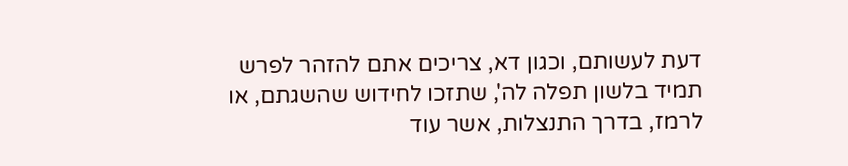דעת לעשותם, וכגון דא, צריכים אתם להזהר לפרש תמיד בלשון תפלה לה', שתזכו לחידוש שהשגתם, או לרמז, בדרך התנצלות, אשר עוד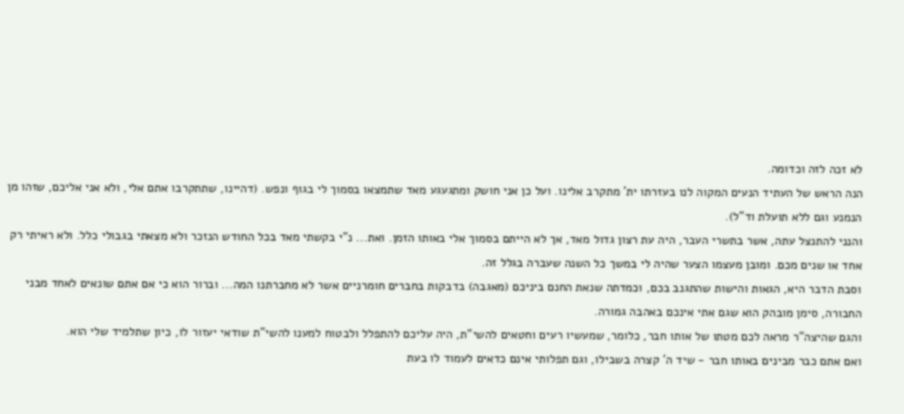לא זכה לזה וכדומה.
הנה הראש של העתיד הנעים המקוה לנו בעזרתו ית' מתקרב אלינו. ועל כן אני חושק ומתגעגע מאד שתמצאו בסמוך לי בגוף ונפש. (דהיינו, שתתקרבו אתם אלי, ולא אני אליכם, שזהו מן הנמנע וגם ללא תועלת וד"ל).
והנני להתנצל עתה, אשר בתשרי העבר, היה עת רצון גדול מאד, אך לא הייתם בסמוך אלי באותו הזמן. ואת... נ"י בקשתי מאד בכל החודש הנזכר ולא מצאתי בגבולי כלל. ולא ראיתי רק אחד או שנים מכם. ומובן מעצמו הצער שהיה לי במשך כל השנה שעברה בגלל זה.
וסבת הדבר היא, הגאות והישות שהתגנב בכם, וכמדתה שנאת החנם ביניכם (מאגבה) בדבקות בחברים חומרניים אשר לא מחברתנו המה... וברור הוא כי אם אתם שונאים לאחד מבני החבורה, סימן מובהק הוא שגם אתי אינכם באהבה גמורה.
והגם שהיצה"ר מראה לכם מטתו של אותו חבר, כלומר, שמעשיו רעים וחטאים להשי"ת, היה עליכם להתפלל ולבטוח למענו להשי"ת שודאי יעזור לו, כיון שתלמיד שלי הוא.
ואם אתם כבר מבינים באותו חבר - שיד ה' קצרה בשבילו, וגם תפלותי אינם כדאים לעמוד לו בעת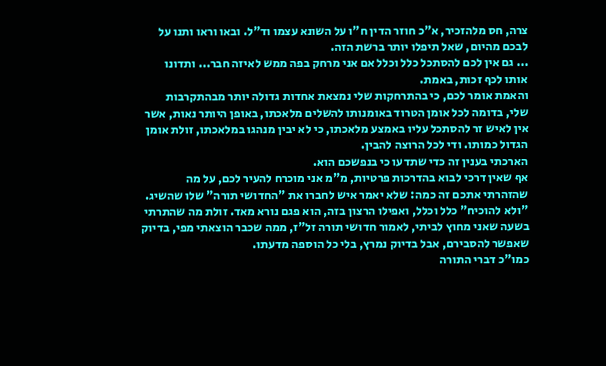צרה, חס מלהזכיר, א"כ חוזר הדין ח"ו על השונא עצמו וד"ל. ובאו וראו ותנו על לבכם מהיום, שאל תיפלו יותר ברשת הזה.
... גם אין לכם להסתכל כלל וכלל אם אני מרחק בפה ממש לאיזה חבר... ותדונו אותו לכף זכות, באמת.
והאמת אומר לכם, כי בהתרחקות שלי נמצאת אחדות גדולה יותר מבהתקרבות שלי, בדומה לכל אומן הטרוד באומנותו להשלים מלאכתו, באופן היותר נאות, אשר אין לאיש זר להסתכל עליו באמצע מלאכתו, כי לא יבין מנהגו במלאכתו, זולת אומן הגדול כמותו. ודי לכל הרוצה להבין.
הארכתי בענין זה כדי שתדעו כי בנפשכם הוא.
אף שאין דרכי לבוא בהדרכות פרטיות, מ"מ אני מוכרח להעיר לכם, על מה שהזהרתי אתכם זה כמה: שלא יאמר איש לחברו את "החדושי תורה" שלו שהשיג. "ולא להוכיח" כלל וכלל, ואפילו הרצון בזה, הוא פגם נורא מאד. זולת מה שהתרתי בשעה שאני מחוץ לביתי, לאמור חדושי תורה זל"ז, ממה שכבר הוצאתי מפי, בדיוק שאפשר להסבירם, אבל בדיוק נמרץ, בלי כל הוספה מדעתו.
כמו"כ דברי התורה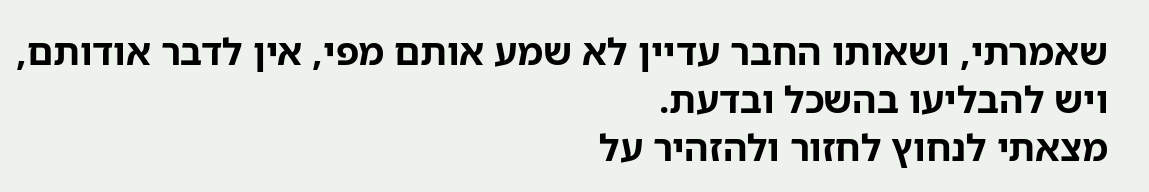שאמרתי, ושאותו החבר עדיין לא שמע אותם מפי, אין לדבר אודותם, ויש להבליעו בהשכל ובדעת.
מצאתי לנחוץ לחזור ולהזהיר על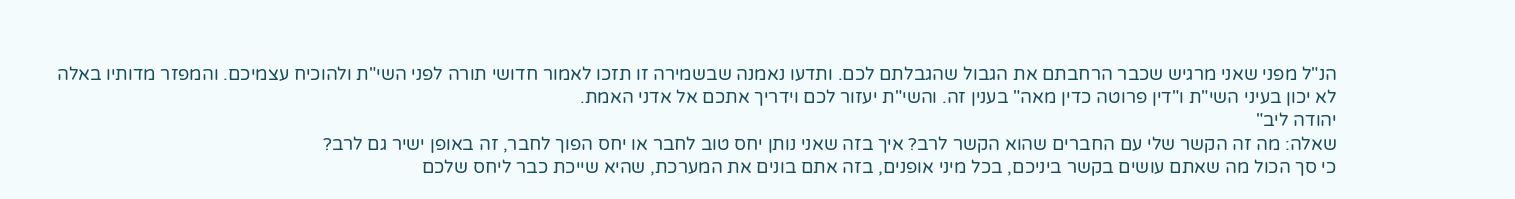הנ"ל מפני שאני מרגיש שכבר הרחבתם את הגבול שהגבלתם לכם. ותדעו נאמנה שבשמירה זו תזכו לאמור חדושי תורה לפני השי"ת ולהוכיח עצמיכם. והמפזר מדותיו באלה לא יכון בעיני השי"ת ו"דין פרוטה כדין מאה" בענין זה. והשי"ת יעזור לכם וידריך אתכם אל אדני האמת.
יהודה ליב"
שאלה: מה זה הקשר שלי עם החברים שהוא הקשר לרב? איך בזה שאני נותן יחס טוב לחבר או יחס הפוך לחבר, זה באופן ישיר גם לרב?
כי סך הכול מה שאתם עושים בקשר ביניכם, בכל מיני אופנים, בזה אתם בונים את המערכת, שהיא שייכת כבר ליחס שלכם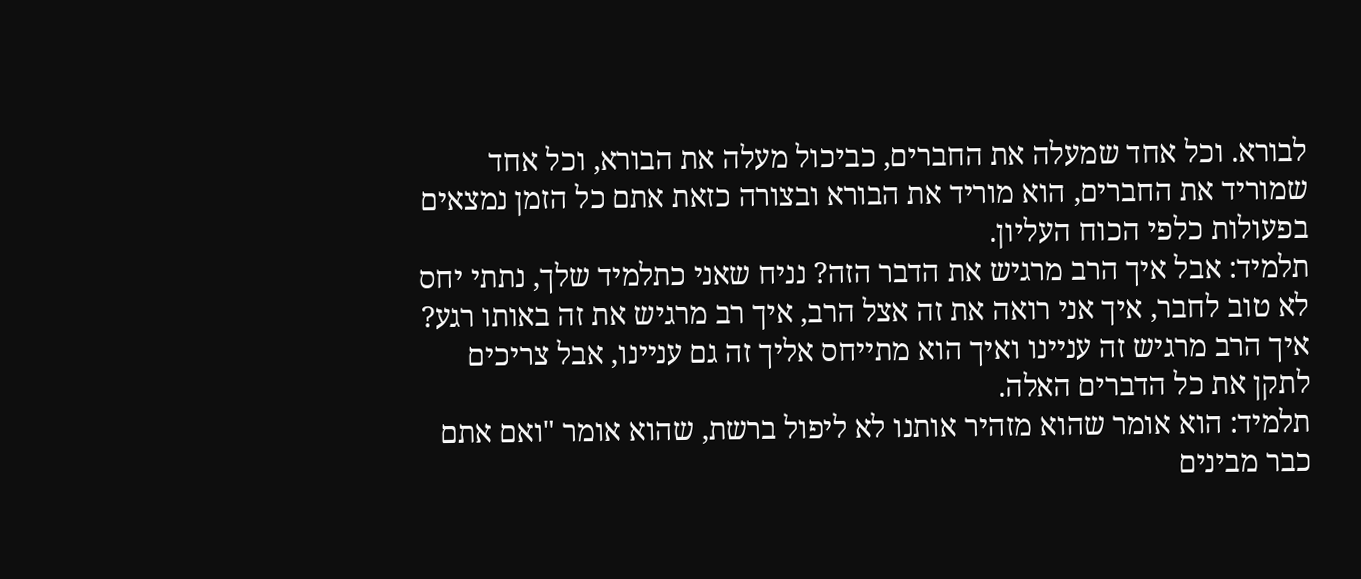לבורא. וכל אחד שמעלה את החברים, כביכול מעלה את הבורא, וכל אחד שמוריד את החברים, הוא מוריד את הבורא ובצורה כזאת אתם כל הזמן נמצאים בפעולות כלפי הכוח העליון.
תלמיד: אבל איך הרב מרגיש את הדבר הזה? נניח שאני כתלמיד שלך, נתתי יחס לא טוב לחבר, איך אני רואה את זה אצל הרב, איך רב מרגיש את זה באותו רגע?
איך הרב מרגיש זה עניינו ואיך הוא מתייחס אליך זה גם עניינו, אבל צריכים לתקן את כל הדברים האלה.
תלמיד: הוא אומר שהוא מזהיר אותנו לא ליפול ברשת, שהוא אומר "ואם אתם כבר מבינים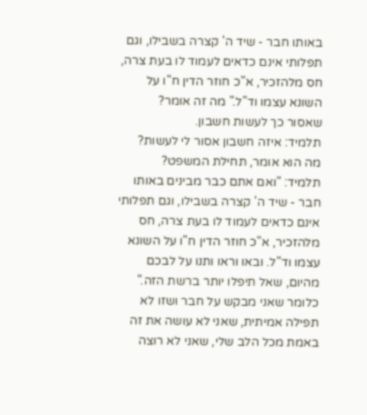באותו חבר - שיד ה' קצרה בשבילו, וגם תפלותי אינם כדאים לעמוד לו בעת צרה, חס מלהזכיר, א"כ חוזר הדין ח"ו על השונא עצמו וד"ל." מה זה אומר?
שאסור כך לעשות חשבון.
תלמיד: איזה חשבון אסור לי לעשות?
מה הוא אומר, תחילת המשפט?
תלמיד: "ואם אתם כבר מבינים באותו חבר - שיד ה' קצרה בשבילו, וגם תפלותי אינם כדאים לעמוד לו בעת צרה, חס מלהזכיר, א"כ חוזר הדין ח"ו על השונא עצמו וד"ל. ובאו וראו ותנו על לבכם מהיום, שאל תיפלו יותר ברשת הזה." כלומר שאני מבקש על חבר ושזו לא תפילה אמיתית, שאני לא עושה את זה באמת מכל הלב שלי, שאני לא רוצה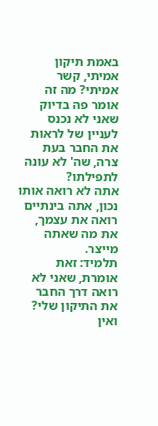באמת תיקון אמיתי, קשר אמיתי? מה זה אומר פה בדיוק שאני לא נכנס לעניין של לראות את החבר בעת צרה, שה' לא עונה לתפילתו?
אתה לא רואה אותו נכון, אתה בינתיים רואה את עצמך, את מה שאתה מייצר.
תלמיד: זאת אומרת, שאני לא רואה דרך החבר את התיקון שלי? ואין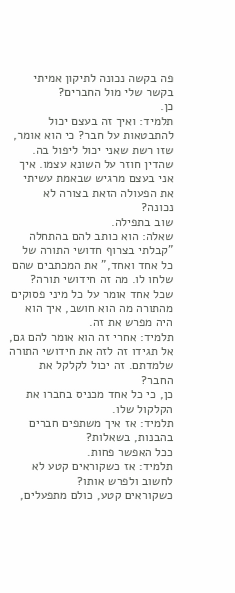פה בקשה נכונה לתיקון אמיתי בקשר שלי מול החברים?
כן.
תלמיד: ואיך זה בעצם יכול להתבטאות על חבר? כי הוא אומר, שזו רשת שאני יכול ליפול בה. שהדין חוזר על השונא עצמו. איך אני בעצם מרגיש שבאמת עשיתי את הפעולה הזאת בצורה לא נכונה?
שוב בתפילה.
שאלה: הוא כותב להם בהתחלה "קבלתי בצרוף חדושי התורה של כל אחד ואחד," את המכתבים שהם שלחו לו. מה זה חידושי תורה?
שכל אחד אומר על כל מיני פסוקים מהתורה מה הוא חושב, איך הוא היה מפרש את זה.
תלמיד: אחרי זה הוא אומר להם גם, אל תגידו זה לזה את חידושי התורה שלמדתם. זה יכול לקלקל את החבר?
כן, כי כל אחד מכניס בחברו את הקלקול שלו.
תלמיד: אז איך משתפים חברים בהבנות, בשאלות?
ככל האפשר פחות.
תלמיד: אז כשקוראים קטע לא לחשוב ולפרש אותו?
כשקוראים קטע, כולם מתפעלים,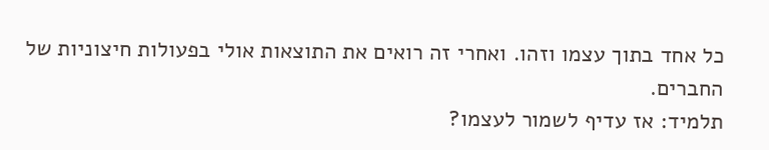כל אחד בתוך עצמו וזהו. ואחרי זה רואים את התוצאות אולי בפעולות חיצוניות של החברים.
תלמיד: אז עדיף לשמור לעצמו?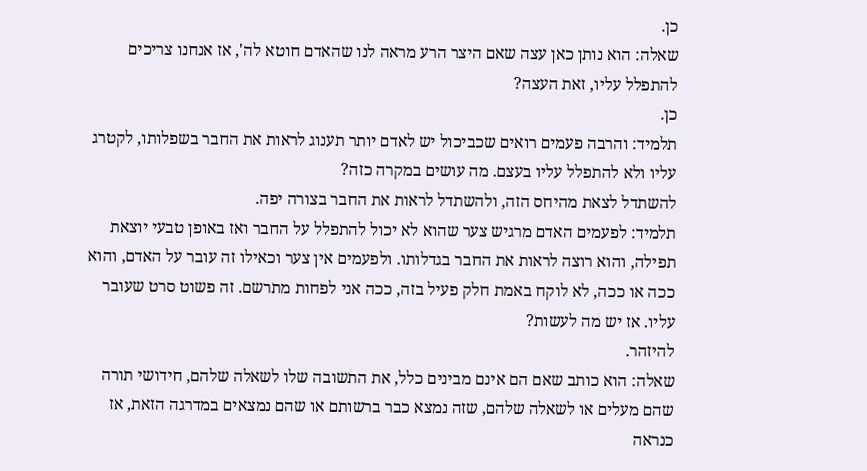כן.
שאלה: הוא נותן כאן עצה שאם היצר הרע מראה לנו שהאדם חוטא לה', אז אנחנו צריכים להתפלל עליו, זאת העצה?
כן.
תלמיד: והרבה פעמים רואים שכביכול יש לאדם יותר תענוג לראות את החבר בשפלותו, לקטרג עליו ולא להתפלל עליו בעצם. מה עושים במקרה כזה?
להשתדל לצאת מהיחס הזה, ולהשתדל לראות את החבר בצורה יפה.
תלמיד: לפעמים האדם מרגיש צער שהוא לא יכול להתפלל על החבר ואז באופן טבעי יוצאת תפילה, והוא רוצה לראות את החבר בגדלותו. ולפעמים אין צער וכאילו זה עובר על האדם, והוא ככה או ככה, לא לוקח באמת חלק פעיל בזה, ככה אני לפחות מתרשם. זה פשוט סרט שעובר עליו. אז יש מה לעשות?
להיזהר.
שאלה: הוא כותב שאם הם אינם מבינים כלל, את התשובה שלו לשאלה שלהם, חידושי תורה שהם מעלים או לשאלה שלהם, שזה נמצא כבר ברשותם או שהם נמצאים במדרגה הזאת, אז כנראה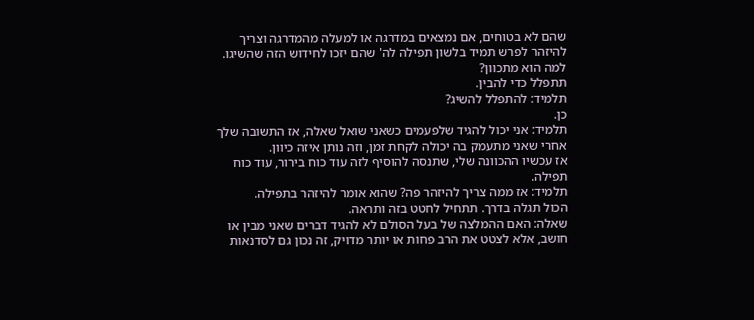שהם לא בטוחים, אם נמצאים במדרגה או למעלה מהמדרגה וצריך להיזהר לפרש תמיד בלשון תפילה לה' שהם יזכו לחידוש הזה שהשיגו. למה הוא מתכוון?
תתפלל כדי להבין.
תלמיד: להתפלל להשיג?
כן.
תלמיד: אני יכול להגיד שלפעמים כשאני שואל שאלה, אז התשובה שלך אחרי שאני מתעמק בה יכולה לקחת זמן, וזה נותן איזה כיוון.
אז עכשיו ההכוונה שלי, שתנסה להוסיף לזה עוד כוח בירור, עוד כוח תפילה.
תלמיד: אז ממה צריך להיזהר פה? שהוא אומר להיזהר בתפילה.
הכול תגלה בדרך. תתחיל לחטט בזה ותראה.
שאלה: האם ההמלצה של בעל הסולם לא להגיד דברים שאני מבין או חושב, אלא לצטט את הרב פחות או יותר מדויק, זה נכון גם לסדנאות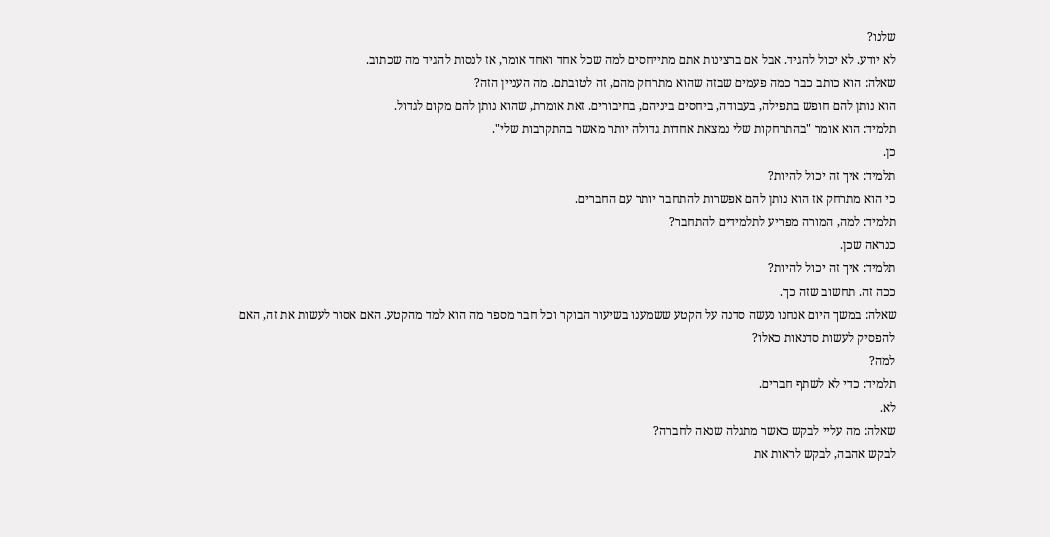שלנו?
לא יודע. לא יכול להגיד. אבל אם ברצינות אתם מתייחסים למה שכל אחד ואחד אומר, אז לנסות להגיד מה שכתוב.
שאלה: הוא כותב כבר כמה פעמים שבזה שהוא מתרחק מהם, זה לטובתם. מה העניין הזה?
הוא נותן להם חופש בתפילה, בעבודה, ביחסים ביניהם, בחיבורים. זאת אומרת, שהוא נותן להם מקום לגדול.
תלמיד: הוא אומר "בהתרחקות שלי נמצאת אחדות גדולה יותר מאשר בהתקרבות שלי".
כן.
תלמיד: איך זה יכול להיות?
כי הוא מתרחק אז הוא נותן להם אפשרות להתחבר יותר עם החברים.
תלמיד: למה, המורה מפריע לתלמידים להתחבר?
כנראה שכן.
תלמיד: איך זה יכול להיות?
ככה זה. תחשוב שזה כך.
שאלה: במשך היום אנחנו נעשה סדנה על הקטע ששמענו בשיעור הבוקר וכל חבר מספר מה הוא למד מהקטע. האם אסור לעשות את זה, האם להפסיק לעשות סדנאות כאלו?
למה?
תלמיד: כדי לא לשתף חברים.
לא.
שאלה: מה עליי לבקש כאשר מתגלה שנאה לחברה?
לבקש אהבה, לבקש לראות את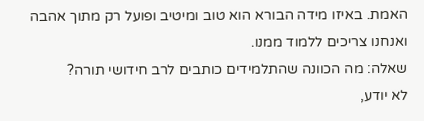האמת. באיזו מידה הבורא הוא טוב ומיטיב ופועל רק מתוך אהבה ואנחנו צריכים ללמוד ממנו.
שאלה: מה הכוונה שהתלמידים כותבים לרב חידושי תורה?
לא יודע,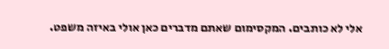אלי לא כותבים. המקסימום שאתם מדברים כאן אולי באיזה משפט.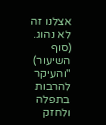אצלנו זה לא נהוג.
(סוף השיעור)
"והעיקר להרבות בתפלה ולחזק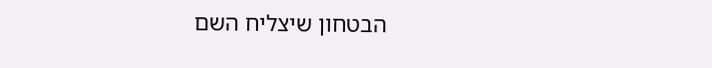הבטחון שיצליח השם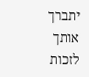יתברך אותך לזכות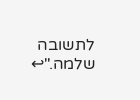לתשובה שלמה."↩